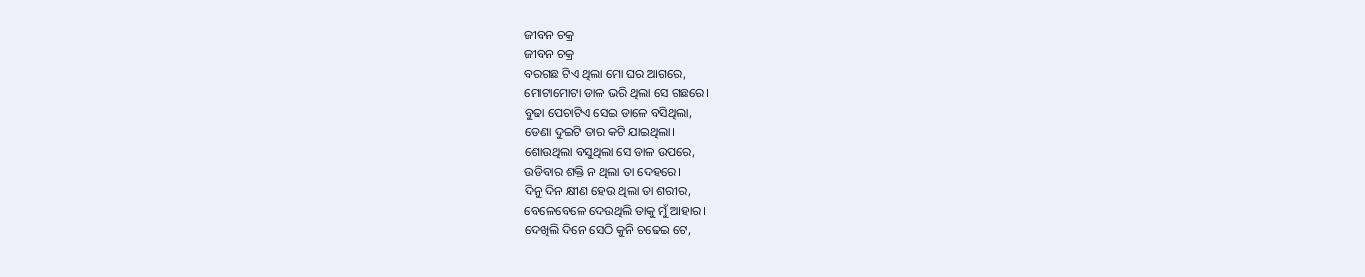ଜୀବନ ଚକ୍ର
ଜୀବନ ଚକ୍ର
ବରଗଛ ଟିଏ ଥିଲା ମୋ ଘର ଆଗରେ,
ମୋଟାମୋଟା ଡାଳ ଭରି ଥିଲା ସେ ଗଛରେ।
ବୁଢା ପେଚାଟିଏ ସେଇ ଡାଳେ ବସିଥିଲା,
ଡେଣା ଦୁଇଟି ତାର କଟି ଯାଇଥିଲା।
ଶୋଉଥିଲା ବସୁଥିଲା ସେ ଡାଳ ଉପରେ,
ଉଡିବାର ଶକ୍ତି ନ ଥିଲା ତା ଦେହରେ।
ଦିନୁ ଦିନ କ୍ଷୀଣ ହେଉ ଥିଲା ତା ଶରୀର,
ବେଳେବେଳେ ଦେଉଥିଲି ତାକୁ ମୁଁ ଆହାର।
ଦେଖିଲି ଦିନେ ସେଠି କୁନି ଚଢେଇ ଟେ,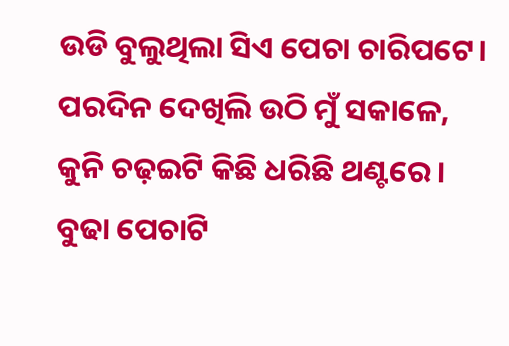ଉଡି ବୁଲୁଥିଲା ସିଏ ପେଚା ଚାରିପଟେ।
ପରଦିନ ଦେଖିଲି ଉଠି ମୁଁ ସକାଳେ,
କୁନି ଚଢ଼ଇଟି କିଛି ଧରିଛି ଥଣ୍ଟରେ।
ବୁଢା ପେଚାଟି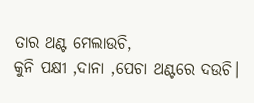ତାର ଥଣ୍ଟ ମେଲାଉଚି,
କୁନି ପକ୍ଷୀ ,ଦାନା ,ପେଚା ଥଣ୍ଟରେ ଦଉଚି।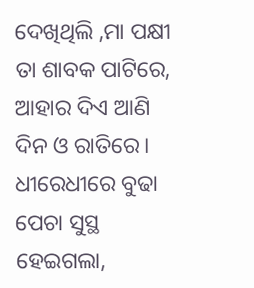ଦେଖିଥିଲି ,ମା ପକ୍ଷୀ ତା ଶାବକ ପାଟିରେ,
ଆହାର ଦିଏ ଆଣି ଦିନ ଓ ରାତିରେ।
ଧୀରେଧୀରେ ବୁଢା ପେଚା ସୁସ୍ଥ ହେଇଗଲା,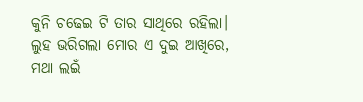କୁନି ଚଢେଇ ଟି ତାର ସାଥିରେ ରହିଲା।
ଲୁହ ଭରିଗଲା ମୋର ଏ ଦୁଇ ଆଖିରେ,
ମଥା ଲଇଁ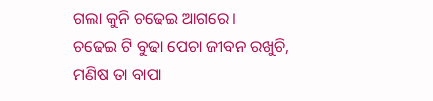ଗଲା କୁନି ଚଢେଇ ଆଗରେ।
ଚଢେଇ ଟି ବୁଢା ପେଚା ଜୀବନ ରଖୁଚି,
ମଣିଷ ତା ବାପା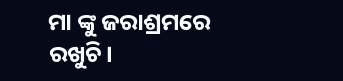ମା ଙ୍କୁ ଜରାଶ୍ରମରେ ରଖୁଚି।